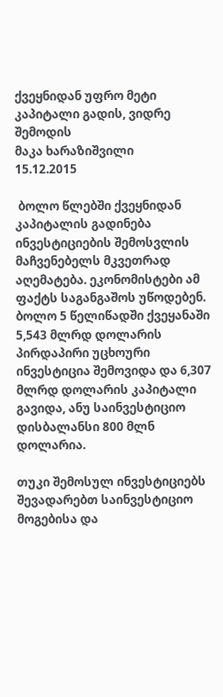ქვეყნიდან უფრო მეტი კაპიტალი გადის, ვიდრე შემოდის
მაკა ხარაზიშვილი
15.12.2015

 ბოლო წლებში ქვეყნიდან კაპიტალის გადინება ინვესტიციების შემოსვლის მაჩვენებელს მკვეთრად აღემატება. ეკონომისტები ამ ფაქტს საგანგაშოს უწოდებენ. ბოლო 5 წელიწადში ქვეყანაში 5,543 მლრდ დოლარის პირდაპირი უცხოური ინვესტიცია შემოვიდა და 6,307 მლრდ დოლარის კაპიტალი გავიდა, ანუ საინვესტიციო დისბალანსი 800 მლნ დოლარია.

თუკი შემოსულ ინვესტიციებს შევადარებთ საინვესტიციო მოგებისა და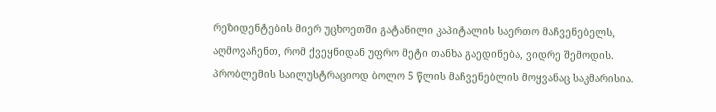რეზიდენტების მიერ უცხოეთში გატანილი კაპიტალის საერთო მაჩვენებელს, აღმოვაჩენთ, რომ ქვეყნიდან უფრო მეტი თანხა გაედინება, ვიდრე შემოდის. პრობლემის საილუსტრაციოდ ბოლო 5 წლის მაჩვენებლის მოყვანაც საკმარისია.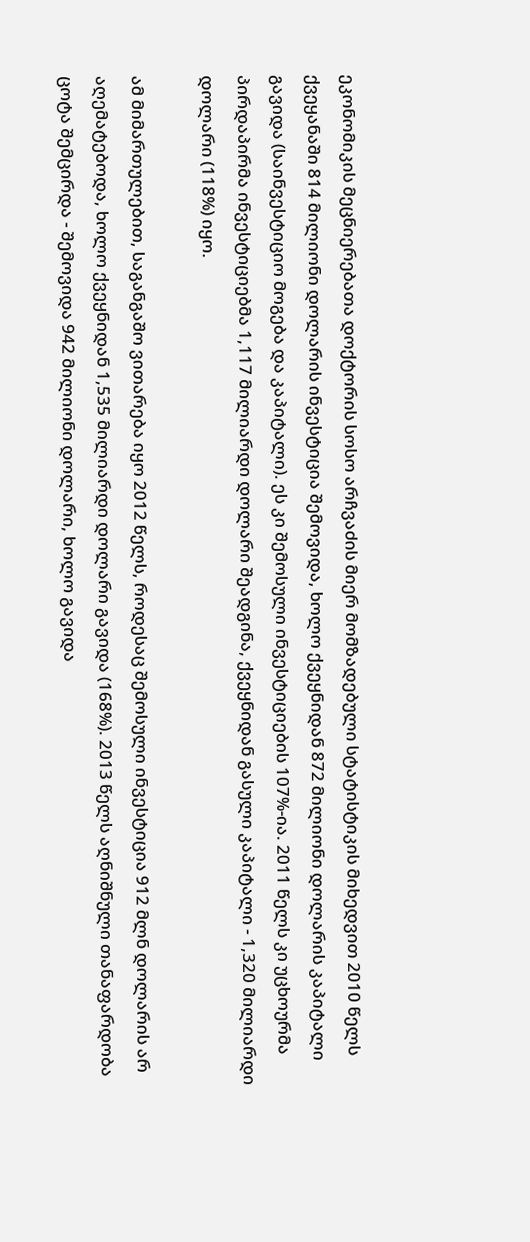ეკონომიკის მეცნიერებათა დოქტორის სოსო არჩვაძის მიერ მომზადებული სტატისტიკის მიხედვით 2010 წელს ქვეყანაში 814 მილიონი დოლარის ინვესტიცია შემოვიდა, ხოლო ქვეყნიდან 872 მილიონი დოლარის კაპიტალი გავიდა (საინვესტიციო მოგება და კაპიტალი). ეს კი შემოსული ინვესტიციების 107%-ია. 2011 წელს კი უცხოურმა პირდაპირმა ინვესტიციებმა 1,117 მილიარდი დოლარი შეადგინა, ქვეყნიდან გასული კაპიტალი - 1,320 მილიარდი დოლარი (118%) იყო.

ამ მიმართულებით, საგანგაშო ვითარება იყო 2012 წელს, როდესაც შემოსული ინვესტიცია 912 მლნ დოლარის არ აღემატებოდა, ხოლო ქვეყნიდან 1,535 მილიარდი დოლარი გავიდა (168%). 2013 წელს აღნიშნული თანაფარდობა ცოტა შემცირდა - შემოვიდა 942 მილიონი დოლარი, ხოლო გავიდა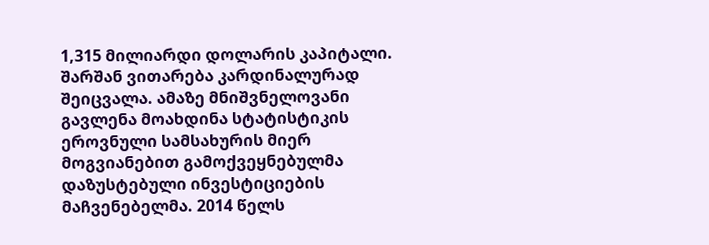1,315 მილიარდი დოლარის კაპიტალი. შარშან ვითარება კარდინალურად შეიცვალა. ამაზე მნიშვნელოვანი გავლენა მოახდინა სტატისტიკის ეროვნული სამსახურის მიერ მოგვიანებით გამოქვეყნებულმა დაზუსტებული ინვესტიციების მაჩვენებელმა. 2014 წელს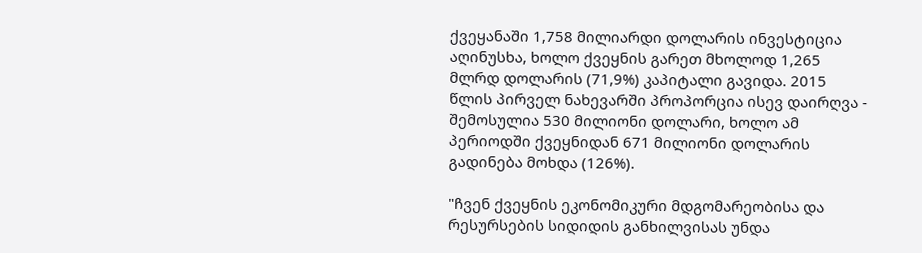ქვეყანაში 1,758 მილიარდი დოლარის ინვესტიცია აღინუსხა, ხოლო ქვეყნის გარეთ მხოლოდ 1,265 მლრდ დოლარის (71,9%) კაპიტალი გავიდა. 2015 წლის პირველ ნახევარში პროპორცია ისევ დაირღვა - შემოსულია 530 მილიონი დოლარი, ხოლო ამ პერიოდში ქვეყნიდან 671 მილიონი დოლარის გადინება მოხდა (126%).

"ჩვენ ქვეყნის ეკონომიკური მდგომარეობისა და რესურსების სიდიდის განხილვისას უნდა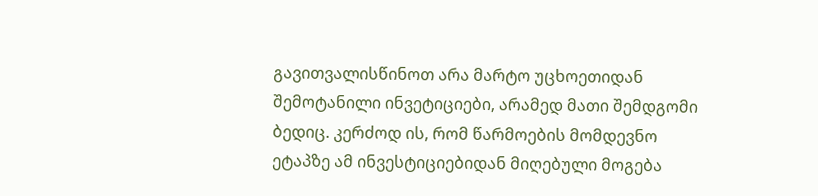გავითვალისწინოთ არა მარტო უცხოეთიდან შემოტანილი ინვეტიციები, არამედ მათი შემდგომი ბედიც. კერძოდ ის, რომ წარმოების მომდევნო ეტაპზე ამ ინვესტიციებიდან მიღებული მოგება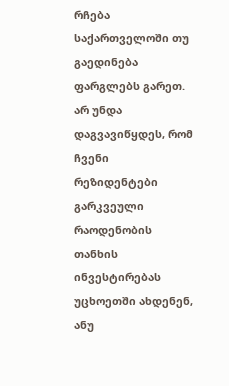რჩება საქართველოში თუ გაედინება ფარგლებს გარეთ. არ უნდა დაგვავიწყდეს, რომ ჩვენი რეზიდენტები გარკვეული რაოდენობის თანხის ინვესტირებას უცხოეთში ახდენენ, ანუ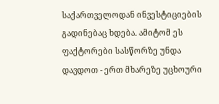საქართველოდან ინვესტიციების გადინებაც ხდება. ამიტომ ეს ფაქტორები სასწორზე უნდა დავდოთ - ერთ მხარეზე უცხოური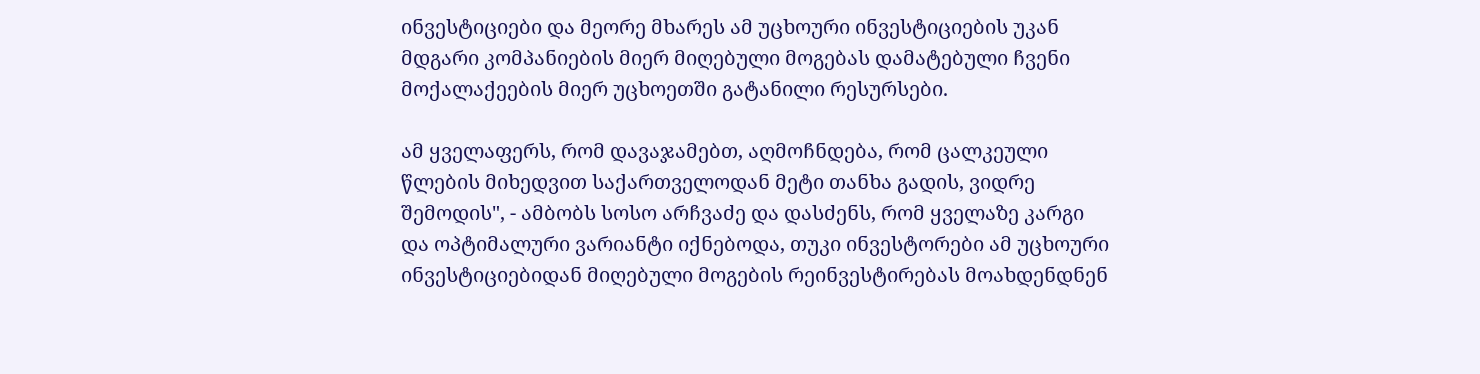ინვესტიციები და მეორე მხარეს ამ უცხოური ინვესტიციების უკან მდგარი კომპანიების მიერ მიღებული მოგებას დამატებული ჩვენი მოქალაქეების მიერ უცხოეთში გატანილი რესურსები.

ამ ყველაფერს, რომ დავაჯამებთ, აღმოჩნდება, რომ ცალკეული წლების მიხედვით საქართველოდან მეტი თანხა გადის, ვიდრე შემოდის", - ამბობს სოსო არჩვაძე და დასძენს, რომ ყველაზე კარგი და ოპტიმალური ვარიანტი იქნებოდა, თუკი ინვესტორები ამ უცხოური ინვესტიციებიდან მიღებული მოგების რეინვესტირებას მოახდენდნენ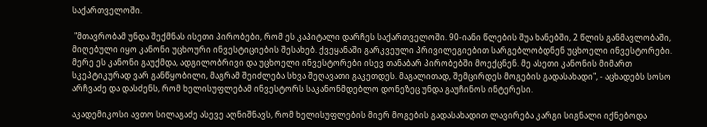საქართველოში.

 "მთავრობამ უნდა შექმნას ისეთი პირობები, რომ ეს კაპიტალი დარჩეს საქართველოში. 90-იანი წლების შუა ხანებში, 2 წლის განმავლობაში, მიღებული იყო კანონი უცხოური ინვესტიციების შესახებ. ქვეყანაში გარკვეული პრივილეგიებით სარგებლობდნენ უცხოელი ინვესტორები. მერე ეს კანონი გაუქმდა, ადგილობრივი და უცხოელი ინვესტორები ისევ თანაბარ პირობებში მოექცნენ. მე ასეთი კანონის მიმართ სკეპტიკურად ვარ განწყობილი, მაგრამ შეიძლება სხვა შეღავათი გაკეთდეს. მაგალითად, შემცირდეს მოგების გადასახადი", - აცხადებს სოსო არჩვაძე და დასძენს, რომ ხელისუფლებამ ინვესტორს საკანონმდებლო დონეზეც უნდა გაუჩინოს ინტერესი.

აკადემიკოსი ავთო სილაგაძე ასევე აღნიშნავს, რომ ხელისუფლების მიერ მოგების გადასახადით ლავირება კარგი სიგნალი იქნებოდა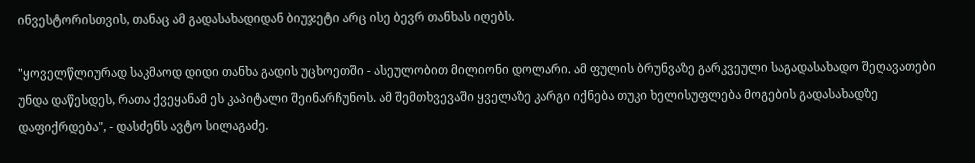ინვესტორისთვის, თანაც ამ გადასახადიდან ბიუჯეტი არც ისე ბევრ თანხას იღებს.

"ყოველწლიურად საკმაოდ დიდი თანხა გადის უცხოეთში - ასეულობით მილიონი დოლარი. ამ ფულის ბრუნვაზე გარკვეული საგადასახადო შეღავათები უნდა დაწესდეს, რათა ქვეყანამ ეს კაპიტალი შეინარჩუნოს. ამ შემთხვევაში ყველაზე კარგი იქნება თუკი ხელისუფლება მოგების გადასახადზე დაფიქრდება", - დასძენს ავტო სილაგაძე.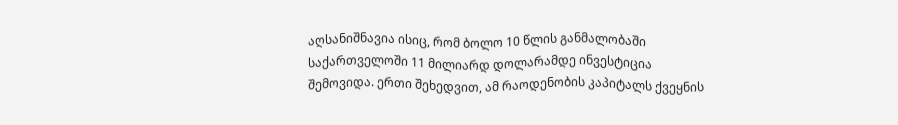აღსანიშნავია ისიც, რომ ბოლო 10 წლის განმალობაში საქართველოში 11 მილიარდ დოლარამდე ინვესტიცია შემოვიდა. ერთი შეხედვით, ამ რაოდენობის კაპიტალს ქვეყნის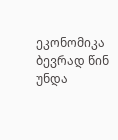ეკონომიკა ბევრად წინ უნდა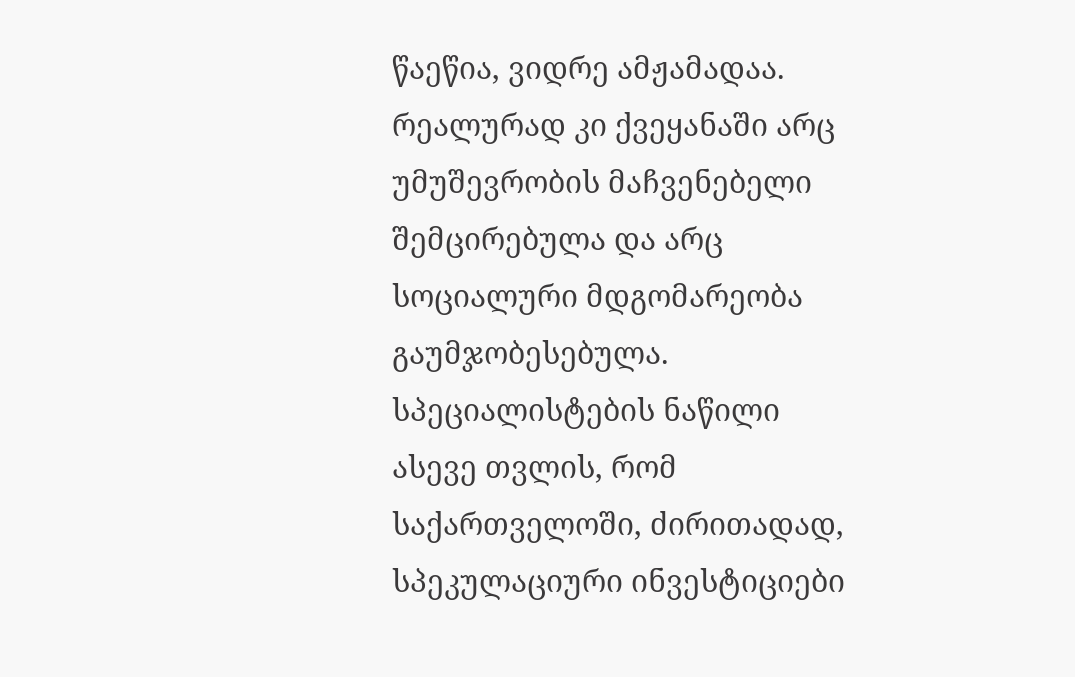წაეწია, ვიდრე ამჟამადაა. რეალურად კი ქვეყანაში არც უმუშევრობის მაჩვენებელი შემცირებულა და არც სოციალური მდგომარეობა გაუმჯობესებულა. სპეციალისტების ნაწილი ასევე თვლის, რომ საქართველოში, ძირითადად, სპეკულაციური ინვესტიციები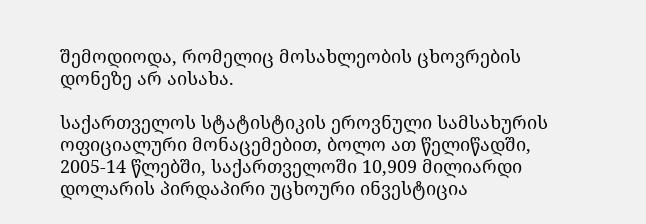შემოდიოდა, რომელიც მოსახლეობის ცხოვრების დონეზე არ აისახა.

საქართველოს სტატისტიკის ეროვნული სამსახურის ოფიციალური მონაცემებით, ბოლო ათ წელიწადში, 2005-14 წლებში, საქართველოში 10,909 მილიარდი დოლარის პირდაპირი უცხოური ინვესტიცია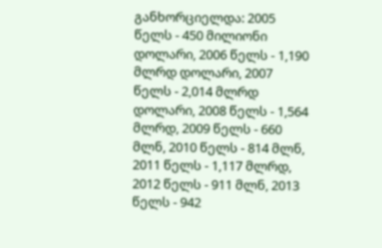განხორციელდა: 2005 წელს - 450 მილიონი დოლარი, 2006 წელს - 1,190 მლრდ დოლარი, 2007 წელს - 2,014 მლრდ დოლარი, 2008 წელს - 1,564 მლრდ, 2009 წელს - 660 მლნ, 2010 წელს - 814 მლნ, 2011 წელს - 1,117 მლრდ, 2012 წელს - 911 მლნ, 2013 წელს - 942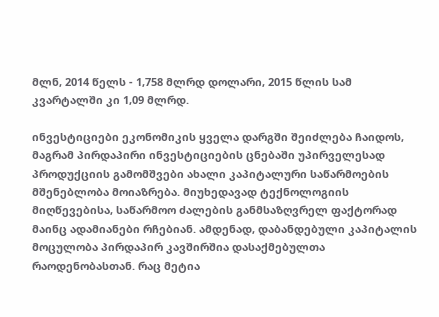მლნ, 2014 წელს - 1,758 მლრდ დოლარი, 2015 წლის სამ კვარტალში კი 1,09 მლრდ.

ინვესტიციები ეკონომიკის ყველა დარგში შეიძლება ჩაიდოს, მაგრამ პირდაპირი ინვესტიციების ცნებაში უპირველესად პროდუქციის გამომშვები ახალი კაპიტალური საწარმოების მშენებლობა მოიაზრება. მიუხედავად ტექნოლოგიის მიღწევებისა, საწარმოო ძალების განმსაზღვრელ ფაქტორად მაინც ადამიანები რჩებიან. ამდენად, დაბანდებული კაპიტალის მოცულობა პირდაპირ კავშირშია დასაქმებულთა რაოდენობასთან. რაც მეტია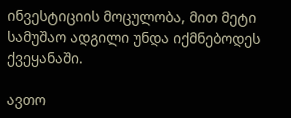ინვესტიციის მოცულობა, მით მეტი სამუშაო ადგილი უნდა იქმნებოდეს ქვეყანაში.

ავთო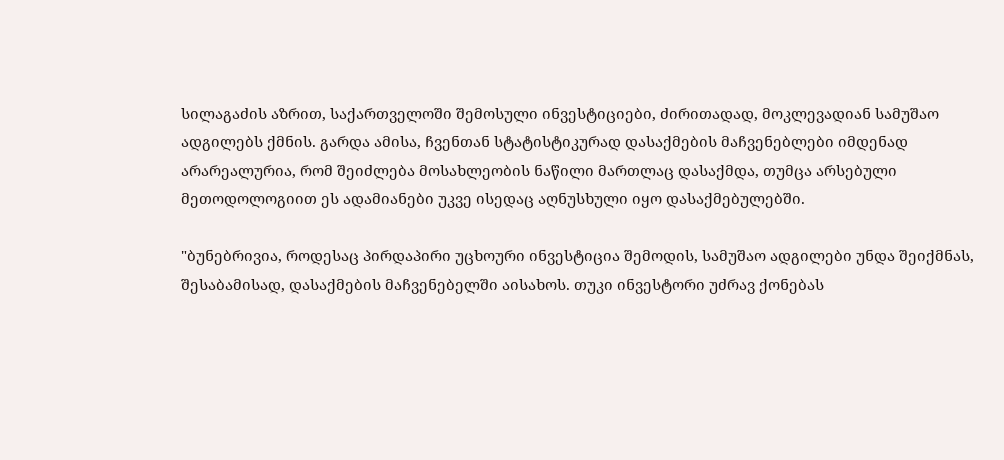სილაგაძის აზრით, საქართველოში შემოსული ინვესტიციები, ძირითადად, მოკლევადიან სამუშაო ადგილებს ქმნის. გარდა ამისა, ჩვენთან სტატისტიკურად დასაქმების მაჩვენებლები იმდენად არარეალურია, რომ შეიძლება მოსახლეობის ნაწილი მართლაც დასაქმდა, თუმცა არსებული მეთოდოლოგიით ეს ადამიანები უკვე ისედაც აღნუსხული იყო დასაქმებულებში.

"ბუნებრივია, როდესაც პირდაპირი უცხოური ინვესტიცია შემოდის, სამუშაო ადგილები უნდა შეიქმნას, შესაბამისად, დასაქმების მაჩვენებელში აისახოს. თუკი ინვესტორი უძრავ ქონებას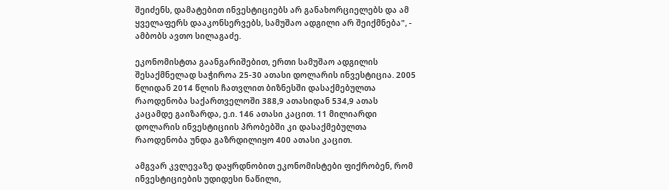შეიძენს, დამატებით ინვესტიციებს არ განახორციელებს და ამ ყველაფერს დააკონსერვებს, სამუშაო ადგილი არ შეიქმნება", - ამბობს ავთო სილაგაძე.

ეკონომისტთა გაანგარიშებით, ერთი სამუშაო ადგილის შესაქმნელად საჭიროა 25-30 ათასი დოლარის ინვესტიცია. 2005 წლიდან 2014 წლის ჩათვლით ბიზნესში დასაქმებულთა რაოდენობა საქართველოში 388,9 ათასიდან 534,9 ათას კაცამდე გაიზარდა, ე.ი. 146 ათასი კაცით. 11 მილიარდი დოლარის ინვესტიციის პრობებში კი დასაქმებულთა რაოდენობა უნდა გაზრდილიყო 400 ათასი კაცით.

ამგვარ კვლევაზე დაყრდნობით ეკონომისტები ფიქრობენ, რომ ინვესტიციების უდიდესი ნაწილი,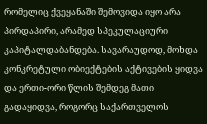რომელიც ქვეყანაში შემოვიდა იყო არა პირდაპირი, არამედ სპეკულაციური კაპიტალდაბანდება. სავარაუდოდ, მოხდა კონკრეტული ობიექტების აქტივების ყიდვა და ერთი-ორი წლის შემდეგ მათი გადაყიდვა, როგორც საქართველოს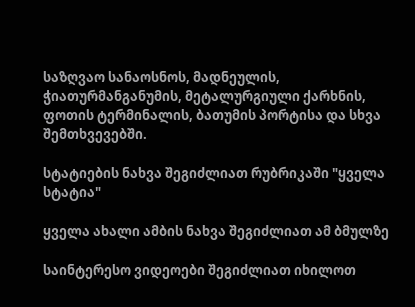საზღვაო სანაოსნოს, მადნეულის, ჭიათურმანგანუმის, მეტალურგიული ქარხნის, ფოთის ტერმინალის, ბათუმის პორტისა და სხვა შემთხვევებში.

სტატიების ნახვა შეგიძლიათ რუბრიკაში "ყველა სტატია"

ყველა ახალი ამბის ნახვა შეგიძლიათ ამ ბმულზე

საინტერესო ვიდეოები შეგიძლიათ იხილოთ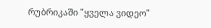რუბრიკაში "ყველა ვიდეო"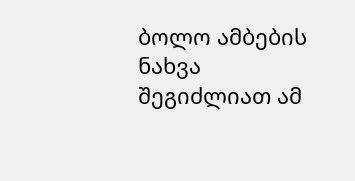ბოლო ამბების ნახვა შეგიძლიათ ამ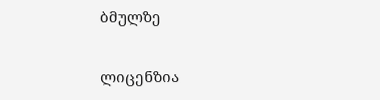ბმულზე

ლიცენზია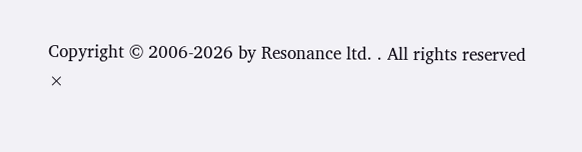Copyright © 2006-2026 by Resonance ltd. . All rights reserved
×